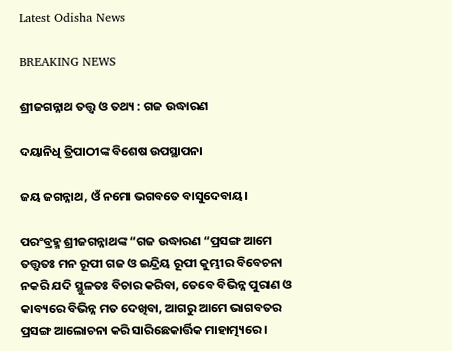Latest Odisha News

BREAKING NEWS

ଶ୍ରୀଜଗନ୍ନାଥ ତତ୍ତ୍ୱ ଓ ତଥ୍ୟ : ଗଜ ଉଦ୍ଧାରଣ

ଦୟାନିଧି ତ୍ରିପାଠୀଙ୍କ ବିଶେଷ ଉପସ୍ଥାପନା

ଜୟ ଜଗନ୍ନାଥ, ଓଁ ନମୋ ଭଗବତେ ବାସୁଦେବାୟ।

ପରଂବ୍ରହ୍ମ ଶ୍ରୀଜଗନ୍ନାଥଙ୍କ “ଗଜ ଉଦ୍ଧାରଣ “ପ୍ରସଙ୍ଗ ଆମେ ତତ୍ତ୍ୱତଃ ମନ ରୂପୀ ଗଜ ଓ ଇନ୍ଦ୍ରିୟ ରୂପୀ କୁମ୍ଭୀର ବିବେଚନା ନକରି ଯଦି ସ୍ଥୁଳତଃ ବିଚାର କରିବା, ତେବେ ବିଭିନ୍ନ ପୁରାଣ ଓ କାବ୍ୟରେ ବିଭିନ୍ନ ମତ ଦେଖିବା, ଆଗରୁ ଆମେ ଭାଗବତର ପ୍ରସଙ୍ଗ ଆଲୋଚନା କରି ସାରିଛେକାର୍ତ୍ତିକ ମାହାତ୍ମ୍ୟରେ ।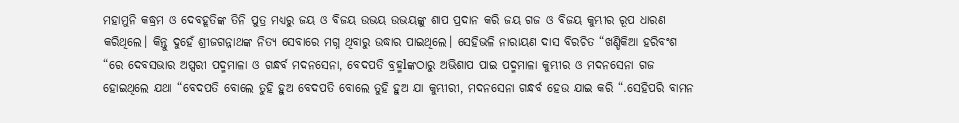ମହାମୁନି କଦ୍ଧ୍ରମ ଓ ଦେବହୂତିଙ୍କ ତିନି ପୁତ୍ର ମଧ୍ୟରୁ ଜୟ ଓ ବିଜୟ ଉଭୟ ଉଭୟଙ୍କୁ ଶାପ ପ୍ରଦାନ କରି ଜୟ ଗଜ ଓ ବିଜୟ କୁମ୍ଭୀର ରୂପ ଧାରଣ କରିଥିଲେ। କିନ୍ତୁ ଦୁହେଁ ଶ୍ରୀଜଗନ୍ନାଥଙ୍କ ନିତ୍ୟ ସେବାରେ ମଗ୍ନ ଥିବାରୁ ଉଦ୍ଧାର ପାଇଥିଲେ। ସେହିଭଳି ନାରାୟଣ ଦାସ ବିରଚିତ “ଖଣ୍ଡିକିଆ ହରିବଂଶ “ରେ ଦେବସଭାର ଅପ୍ସରୀ ପଦ୍ମମାଳା ଓ ଗନ୍ଧର୍ବ ମଦନସେନା, ବେଦପତି ବ୍ରହ୍ମlଙ୍କଠାରୁ ଅଭିଶାପ ପାଇ ପଦ୍ମମାଳା କୁମ୍ଭୀର ଓ ମଦନସେନା ଗଜ ହୋଇଥିଲେ ଯଥା “ବେଦପତି ବୋଲେ ତୁହି ହୁଅ ବେଦପତି ବୋଲେ ତୁହି ହୁଅ ଯା କୁମ୍ଭୀରୀ, ମଦନସେନା ଗନ୍ଧର୍ବ ହେଉ ଯାଇ କରି “.ସେହିପରି ବାମନ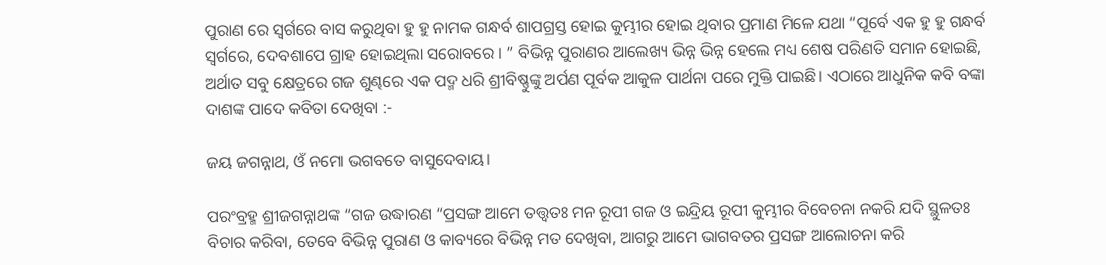ପୁରାଣ ରେ ସ୍ୱର୍ଗରେ ବାସ କରୁଥିବା ହୁ ହୁ ନାମକ ଗନ୍ଧର୍ବ ଶାପଗ୍ରସ୍ତ ହୋଇ କୁମ୍ଭୀର ହୋଇ ଥିବାର ପ୍ରମାଣ ମିଳେ ଯଥା “ପୂର୍ବେ ଏକ ହୁ ହୁ ଗନ୍ଧର୍ବ ସ୍ୱର୍ଗରେ, ଦେବଶାପେ ଗ୍ରାହ ହୋଇଥିଲା ସରୋବରେ । ” ବିଭିନ୍ନ ପୁରାଣର ଆଲେଖ୍ୟ ଭିନ୍ନ ଭିନ୍ନ ହେଲେ ମଧ୍ୟ ଶେଷ ପରିଣତି ସମାନ ହୋଇଛି, ଅର୍ଥାତ ସବୁ କ୍ଷେତ୍ରରେ ଗଜ ଶୁଣ୍ଢରେ ଏକ ପଦ୍ମ ଧରି ଶ୍ରୀବିଷ୍ଣୁଙ୍କୁ ଅର୍ପଣ ପୂର୍ବକ ଆକୁଳ ପାର୍ଥନା ପରେ ମୁକ୍ତି ପାଇଛି। ଏଠାରେ ଆଧୁନିକ କବି ବଙ୍କା ଦାଶଙ୍କ ପାଦେ କବିତା ଦେଖିବା :-

ଜୟ ଜଗନ୍ନାଥ, ଓଁ ନମୋ ଭଗବତେ ବାସୁଦେବାୟ।

ପରଂବ୍ରହ୍ମ ଶ୍ରୀଜଗନ୍ନାଥଙ୍କ “ଗଜ ଉଦ୍ଧାରଣ “ପ୍ରସଙ୍ଗ ଆମେ ତତ୍ତ୍ୱତଃ ମନ ରୂପୀ ଗଜ ଓ ଇନ୍ଦ୍ରିୟ ରୂପୀ କୁମ୍ଭୀର ବିବେଚନା ନକରି ଯଦି ସ୍ଥୁଳତଃ ବିଚାର କରିବା, ତେବେ ବିଭିନ୍ନ ପୁରାଣ ଓ କାବ୍ୟରେ ବିଭିନ୍ନ ମତ ଦେଖିବା, ଆଗରୁ ଆମେ ଭାଗବତର ପ୍ରସଙ୍ଗ ଆଲୋଚନା କରି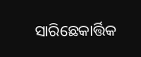ସାରିଛେକାର୍ତ୍ତିକ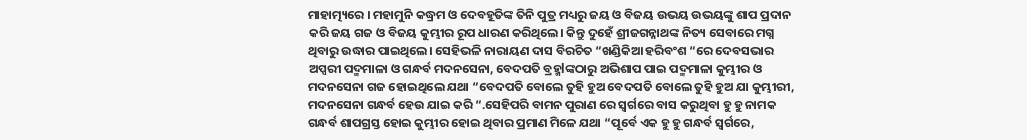ମାହାତ୍ମ୍ୟରେ । ମହାମୁନି କଦ୍ଧ୍ରମ ଓ ଦେବହୂତିଙ୍କ ତିନି ପୁତ୍ର ମଧ୍ୟରୁ ଜୟ ଓ ବିଜୟ ଉଭୟ ଉଭୟଙ୍କୁ ଶାପ ପ୍ରଦାନ କରି ଜୟ ଗଜ ଓ ବିଜୟ କୁମ୍ଭୀର ରୂପ ଧାରଣ କରିଥିଲେ। କିନ୍ତୁ ଦୁହେଁ ଶ୍ରୀଜଗନ୍ନାଥଙ୍କ ନିତ୍ୟ ସେବାରେ ମଗ୍ନ ଥିବାରୁ ଉଦ୍ଧାର ପାଇଥିଲେ। ସେହିଭଳି ନାରାୟଣ ଦାସ ବିରଚିତ “ଖଣ୍ଡିକିଆ ହରିବଂଶ “ରେ ଦେବସଭାର ଅପ୍ସରୀ ପଦ୍ମମାଳା ଓ ଗନ୍ଧର୍ବ ମଦନସେନା, ବେଦପତି ବ୍ରହ୍ମlଙ୍କଠାରୁ ଅଭିଶାପ ପାଇ ପଦ୍ମମାଳା କୁମ୍ଭୀର ଓ ମଦନସେନା ଗଜ ହୋଇଥିଲେ ଯଥା “ବେଦପତି ବୋଲେ ତୁହି ହୁଅ ବେଦପତି ବୋଲେ ତୁହି ହୁଅ ଯା କୁମ୍ଭୀରୀ, ମଦନସେନା ଗନ୍ଧର୍ବ ହେଉ ଯାଇ କରି “.ସେହିପରି ବାମନ ପୁରାଣ ରେ ସ୍ୱର୍ଗରେ ବାସ କରୁଥିବା ହୁ ହୁ ନାମକ ଗନ୍ଧର୍ବ ଶାପଗ୍ରସ୍ତ ହୋଇ କୁମ୍ଭୀର ହୋଇ ଥିବାର ପ୍ରମାଣ ମିଳେ ଯଥା “ପୂର୍ବେ ଏକ ହୁ ହୁ ଗନ୍ଧର୍ବ ସ୍ୱର୍ଗରେ,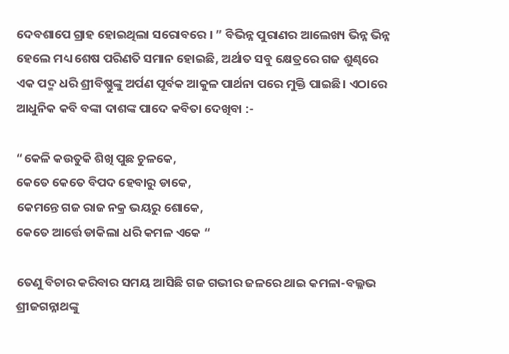ଦେବଶାପେ ଗ୍ରାହ ହୋଇଥିଲା ସରୋବରେ । ” ବିଭିନ୍ନ ପୁରାଣର ଆଲେଖ୍ୟ ଭିନ୍ନ ଭିନ୍ନ ହେଲେ ମଧ୍ୟ ଶେଷ ପରିଣତି ସମାନ ହୋଇଛି, ଅର୍ଥାତ ସବୁ କ୍ଷେତ୍ରରେ ଗଜ ଶୁଣ୍ଢରେ ଏକ ପଦ୍ମ ଧରି ଶ୍ରୀବିଷ୍ଣୁଙ୍କୁ ଅର୍ପଣ ପୂର୍ବକ ଆକୁଳ ପାର୍ଥନା ପରେ ମୁକ୍ତି ପାଇଛି। ଏଠାରେ ଆଧୁନିକ କବି ବଙ୍କା ଦାଶଙ୍କ ପାଦେ କବିତା ଦେଖିବା :-

“କେଳି କଉତୁକି ଶିଖି ପୁଛ ଚୁଳକେ,
କେତେ କେତେ ବିପଦ ହେବାରୁ ଡାକେ,
କେମନ୍ତେ ଗଜ ରାଜ ନକ୍ର ଭୟରୁ ଶୋକେ,
କେତେ ଆର୍ତ୍ତେ ଡାକିଲା ଧରି କମଳ ଏକେ “

ତେଣୁ ବିଚାର କରିବାର ସମୟ ଆସିଛି ଗଜ ଗଭୀର ଜଳରେ ଥାଇ କମଳା-ବଲ୍ଳଭ ଶ୍ରୀଜଗନ୍ନାଥଙ୍କୁ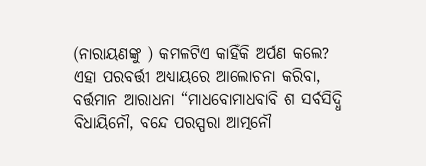(ନାରାୟଣଙ୍କୁ ) କମଳଟିଏ କାହିଁକି ଅର୍ପଣ କଲେ? ଏହା ପରବର୍ତ୍ତୀ ଅଧ୍ୟାୟରେ ଆଲୋଚନା କରିବା, ବର୍ତ୍ତମାନ ଆରାଧନା “ମାଧବୋମାଧବାବି ଶ ସର୍ବସିଦ୍ଧି ବିଧାୟିନୌ, ବନ୍ଦେ ପରସ୍ପରା ଆତ୍ମନୌ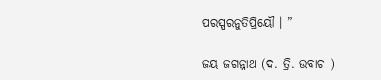ପରସ୍ପରନୁତିପ୍ରିୟୌ । ”

ଜୟ ଜଗନ୍ନାଥ (ଦ. ତ୍ରି. ଉବାଚ )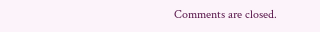Comments are closed.